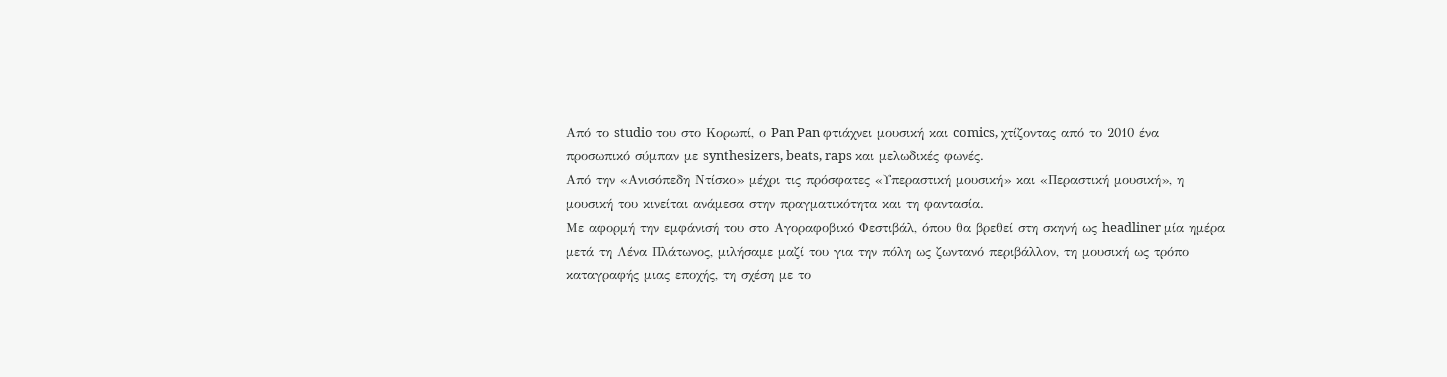Από το studio του στο Κορωπί, ο Pan Pan φτιάχνει μουσική και comics, χτίζοντας από το 2010 ένα προσωπικό σύμπαν με synthesizers, beats, raps και μελωδικές φωνές.
Από την «Ανισόπεδη Ντίσκο» μέχρι τις πρόσφατες «Υπεραστική μουσική» και «Περαστική μουσική», η μουσική του κινείται ανάμεσα στην πραγματικότητα και τη φαντασία.
Με αφορμή την εμφάνισή του στο Αγοραφοβικό Φεστιβάλ, όπου θα βρεθεί στη σκηνή ως headliner μία ημέρα μετά τη Λένα Πλάτωνος, μιλήσαμε μαζί του για την πόλη ως ζωντανό περιβάλλον, τη μουσική ως τρόπο καταγραφής μιας εποχής, τη σχέση με το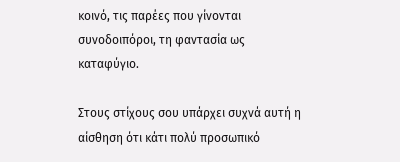κοινό, τις παρέες που γίνονται συνοδοιπόροι, τη φαντασία ως καταφύγιο.

Στους στίχους σου υπάρχει συχνά αυτή η αίσθηση ότι κάτι πολύ προσωπικό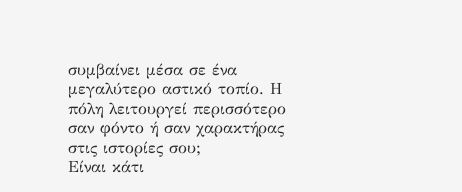συμβαίνει μέσα σε ένα μεγαλύτερο αστικό τοπίο. Η πόλη λειτουργεί περισσότερο σαν φόντο ή σαν χαρακτήρας στις ιστορίες σου;
Είναι κάτι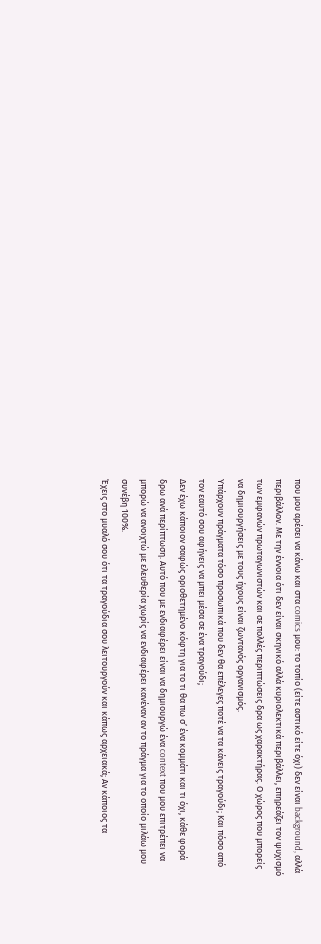που μου αρέσει να κάνω και στα comics μου: το τοπίο (είτε αστικό είτε όχι) δεν είναι background, αλλά περιβάλλον. Με την έννοια ότι δεν είναι σκηνικό αλλά κυριολεκτικά περιβάλλει, επηρεάζει τον ψυχισμό των εμφανών πρωταγωνιστών και σε πολλές περιπτώσεις δρα ως χαρακτήρας. Ο χώρος που μπορείς να δημιουργήσεις με τους ήχους είναι ζωντανός οργανισμός.
Υπάρχουν πράγματα τόσο προσωπικά που δεν θα επέλεγες ποτέ να τα κάνεις τραγούδι; Και πόσο από τον εαυτό σου αφήνεις να μπει μέσα σε ένα τραγούδι;
Δεν έχω κάποιον σαφώς οριοθετημένο κόφτη για το τι θα πω σ’ ένα κομμάτι και τι όχι, κάθε φορά δρω ανά περίπτωση. Αυτό που με ενδιαφέρει είναι να δημιουργώ ένα context που μου επιτρέπει να μπορώ να ανοιχτώ με ελευθερία χωρίς να ενδιαφέρει κανέναν αν το πράγμα για το οποίο μιλάω μου συνέβη 100%.
Έχεις στο μυαλό σου ότι τα τραγούδια σου λειτουργούν και κάπως αρχειακά; Αν κάποιος τα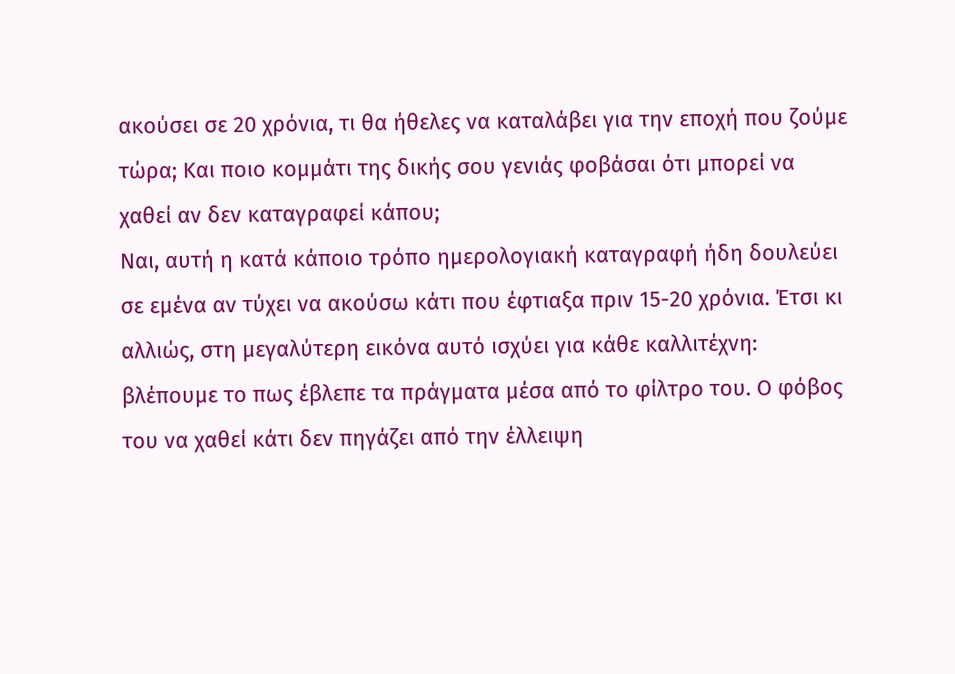ακούσει σε 20 χρόνια, τι θα ήθελες να καταλάβει για την εποχή που ζούμε τώρα; Και ποιο κομμάτι της δικής σου γενιάς φοβάσαι ότι μπορεί να χαθεί αν δεν καταγραφεί κάπου;
Ναι, αυτή η κατά κάποιο τρόπο ημερολογιακή καταγραφή ήδη δουλεύει σε εμένα αν τύχει να ακούσω κάτι που έφτιαξα πριν 15-20 χρόνια. Έτσι κι αλλιώς, στη μεγαλύτερη εικόνα αυτό ισχύει για κάθε καλλιτέχνη: βλέπουμε το πως έβλεπε τα πράγματα μέσα από το φίλτρο του. Ο φόβος του να χαθεί κάτι δεν πηγάζει από την έλλειψη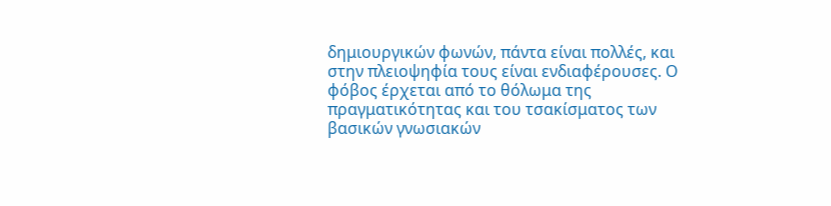δημιουργικών φωνών, πάντα είναι πολλές, και στην πλειοψηφία τους είναι ενδιαφέρουσες. Ο φόβος έρχεται από το θόλωμα της πραγματικότητας και του τσακίσματος των βασικών γνωσιακών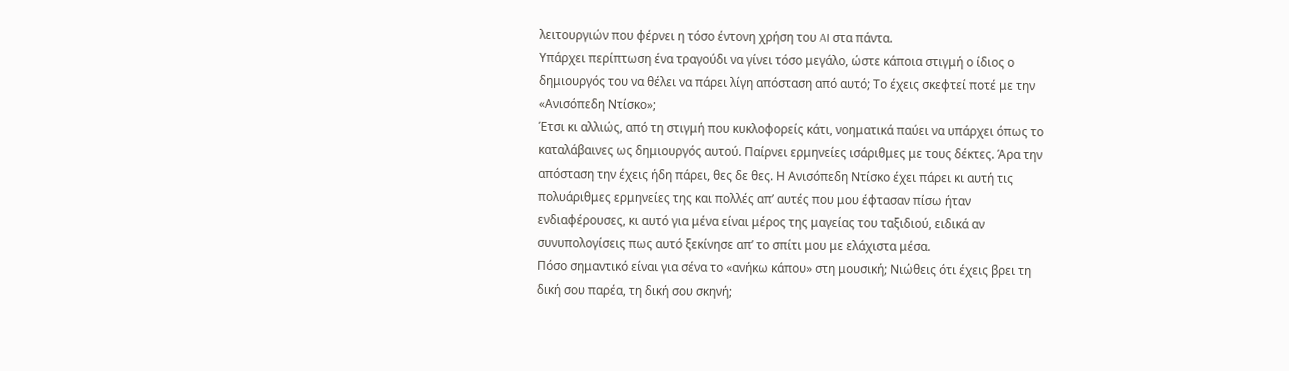λειτουργιών που φέρνει η τόσο έντονη χρήση του AI στα πάντα.
Υπάρχει περίπτωση ένα τραγούδι να γίνει τόσο μεγάλο, ώστε κάποια στιγμή ο ίδιος ο δημιουργός του να θέλει να πάρει λίγη απόσταση από αυτό; Το έχεις σκεφτεί ποτέ με την «Ανισόπεδη Ντίσκο»;
Έτσι κι αλλιώς, από τη στιγμή που κυκλοφορείς κάτι, νοηματικά παύει να υπάρχει όπως το καταλάβαινες ως δημιουργός αυτού. Παίρνει ερμηνείες ισάριθμες με τους δέκτες. Άρα την απόσταση την έχεις ήδη πάρει, θες δε θες. Η Ανισόπεδη Ντίσκο έχει πάρει κι αυτή τις πολυάριθμες ερμηνείες της και πολλές απ’ αυτές που μου έφτασαν πίσω ήταν ενδιαφέρουσες, κι αυτό για μένα είναι μέρος της μαγείας του ταξιδιού, ειδικά αν συνυπολογίσεις πως αυτό ξεκίνησε απ’ το σπίτι μου με ελάχιστα μέσα.
Πόσο σημαντικό είναι για σένα το «ανήκω κάπου» στη μουσική; Νιώθεις ότι έχεις βρει τη δική σου παρέα, τη δική σου σκηνή;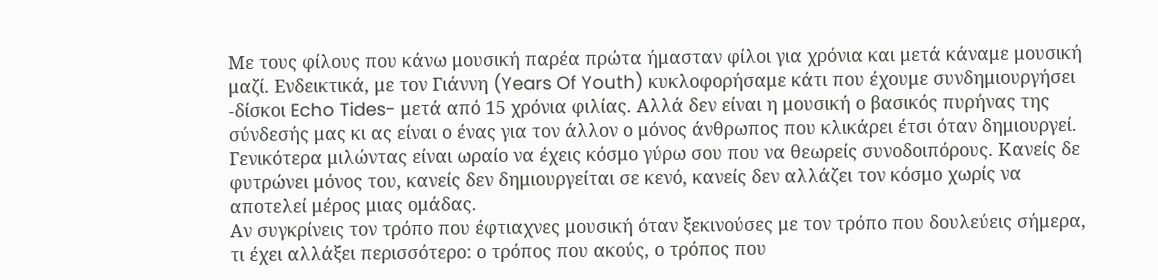Με τους φίλους που κάνω μουσική παρέα πρώτα ήμασταν φίλοι για χρόνια και μετά κάναμε μουσική μαζί. Ενδεικτικά, με τον Γιάννη (Years Of Youth) κυκλοφορήσαμε κάτι που έχουμε συνδημιουργήσει -δίσκοι Echo Tides- μετά από 15 χρόνια φιλίας. Αλλά δεν είναι η μουσική ο βασικός πυρήνας της σύνδεσής μας κι ας είναι ο ένας για τον άλλον ο μόνος άνθρωπος που κλικάρει έτσι όταν δημιουργεί. Γενικότερα μιλώντας είναι ωραίο να έχεις κόσμο γύρω σου που να θεωρείς συνοδοιπόρους. Κανείς δε φυτρώνει μόνος του, κανείς δεν δημιουργείται σε κενό, κανείς δεν αλλάζει τον κόσμο χωρίς να αποτελεί μέρος μιας ομάδας.
Αν συγκρίνεις τον τρόπο που έφτιαχνες μουσική όταν ξεκινούσες με τον τρόπο που δουλεύεις σήμερα, τι έχει αλλάξει περισσότερο: ο τρόπος που ακούς, ο τρόπος που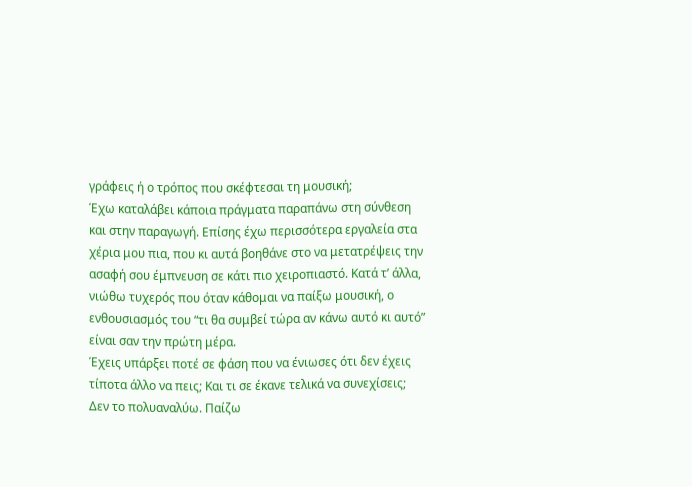γράφεις ή ο τρόπος που σκέφτεσαι τη μουσική;
Έχω καταλάβει κάποια πράγματα παραπάνω στη σύνθεση και στην παραγωγή. Επίσης έχω περισσότερα εργαλεία στα χέρια μου πια, που κι αυτά βοηθάνε στο να μετατρέψεις την ασαφή σου έμπνευση σε κάτι πιο χειροπιαστό. Κατά τ’ άλλα, νιώθω τυχερός που όταν κάθομαι να παίξω μουσική, ο ενθουσιασμός του “τι θα συμβεί τώρα αν κάνω αυτό κι αυτό” είναι σαν την πρώτη μέρα.
Έχεις υπάρξει ποτέ σε φάση που να ένιωσες ότι δεν έχεις τίποτα άλλο να πεις; Και τι σε έκανε τελικά να συνεχίσεις;
Δεν το πολυαναλύω. Παίζω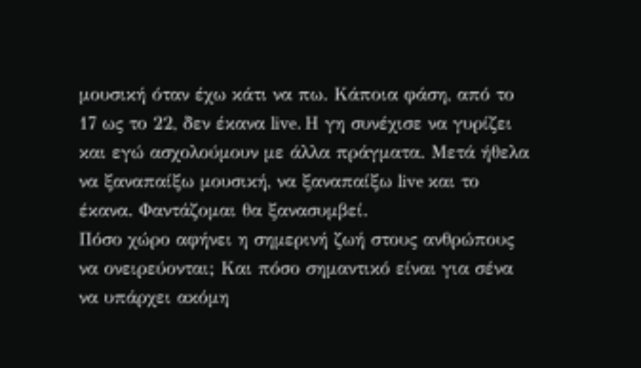μουσική όταν έχω κάτι να πω. Κάποια φάση, από το 17 ως το 22, δεν έκανα live. Η γη συνέχισε να γυρίζει και εγώ ασχολούμουν με άλλα πράγματα. Μετά ήθελα να ξαναπαίξω μουσική, να ξαναπαίξω live και το έκανα. Φαντάζομαι θα ξανασυμβεί.
Πόσο χώρο αφήνει η σημερινή ζωή στους ανθρώπους να ονειρεύονται; Και πόσο σημαντικό είναι για σένα να υπάρχει ακόμη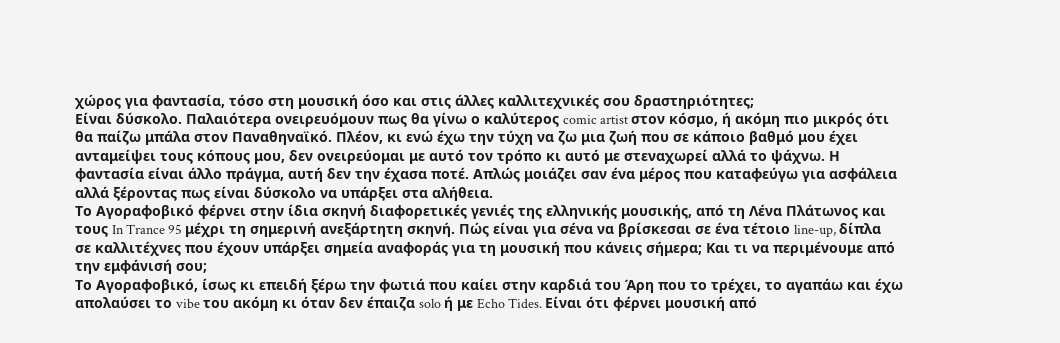χώρος για φαντασία, τόσο στη μουσική όσο και στις άλλες καλλιτεχνικές σου δραστηριότητες;
Είναι δύσκολο. Παλαιότερα ονειρευόμουν πως θα γίνω ο καλύτερος comic artist στον κόσμο, ή ακόμη πιο μικρός ότι θα παίζω μπάλα στον Παναθηναϊκό. Πλέον, κι ενώ έχω την τύχη να ζω μια ζωή που σε κάποιο βαθμό μου έχει ανταμείψει τους κόπους μου, δεν ονειρεύομαι με αυτό τον τρόπο κι αυτό με στεναχωρεί αλλά το ψάχνω. Η φαντασία είναι άλλο πράγμα, αυτή δεν την έχασα ποτέ. Απλώς μοιάζει σαν ένα μέρος που καταφεύγω για ασφάλεια αλλά ξέροντας πως είναι δύσκολο να υπάρξει στα αλήθεια.
Το Αγοραφοβικό φέρνει στην ίδια σκηνή διαφορετικές γενιές της ελληνικής μουσικής, από τη Λένα Πλάτωνος και τους In Trance 95 μέχρι τη σημερινή ανεξάρτητη σκηνή. Πώς είναι για σένα να βρίσκεσαι σε ένα τέτοιο line-up, δίπλα σε καλλιτέχνες που έχουν υπάρξει σημεία αναφοράς για τη μουσική που κάνεις σήμερα; Και τι να περιμένουμε από την εμφάνισή σου;
Το Αγοραφοβικό, ίσως κι επειδή ξέρω την φωτιά που καίει στην καρδιά του Άρη που το τρέχει, το αγαπάω και έχω απολαύσει το vibe του ακόμη κι όταν δεν έπαιζα solo ή με Echo Tides. Είναι ότι φέρνει μουσική από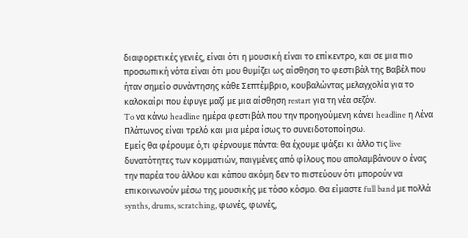διαφορετικές γενιές, είναι ότι η μουσική είναι το επίκεντρο, και σε μια πιο προσωπική νότα είναι ότι μου θυμίζει ως αίσθηση το φεστιβάλ της Bαβέλ που ήταν σημείο συνάντησης κάθε Σεπτέμβριο, κουβαλώντας μελαγχολία για το καλοκαίρι που έφυγε μαζί με μια αίσθηση restart για τη νέα σεζόν.
To να κάνω headline ημέρα φεστιβάλ που την προηγούμενη κάνει headline η Λένα Πλάτωνος είναι τρελό και μια μέρα ίσως το συνειδοτοποίησω.
Εμείς θα φέρουμε ό,τι φέρνουμε πάντα: θα έχουμε ψάξει κι άλλο τις live δυνατότητες των κομματιών, παιγμένες από φίλους που απολαμβάνουν ο ένας την παρέα του άλλου και κάπου ακόμη δεν το πιστεύουν ότι μπορούν να επικοινωνούν μέσω της μουσικής με τόσο κόσμο. Θα είμαστε full band με πολλά synths, drums, scratching, φωνές, φωνές,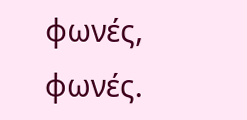φωνές, φωνές.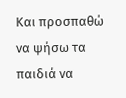Και προσπαθώ να ψήσω τα παιδιά να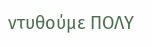ντυθούμε ΠΟΛΥ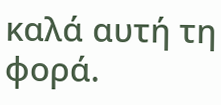καλά αυτή τη φορά.